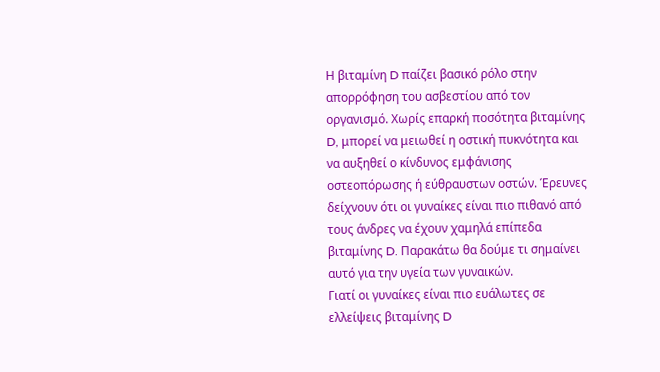Η βιταμίνη D παίζει βασικό ρόλο στην απορρόφηση του ασβεστίου από τον οργανισμό. Χωρίς επαρκή ποσότητα βιταμίνης D, μπορεί να μειωθεί η οστική πυκνότητα και να αυξηθεί ο κίνδυνος εμφάνισης οστεοπόρωσης ή εύθραυστων οστών. Έρευνες δείχνουν ότι οι γυναίκες είναι πιο πιθανό από τους άνδρες να έχουν χαμηλά επίπεδα βιταμίνης D. Παρακάτω θα δούμε τι σημαίνει αυτό για την υγεία των γυναικών.
Γιατί οι γυναίκες είναι πιο ευάλωτες σε ελλείψεις βιταμίνης D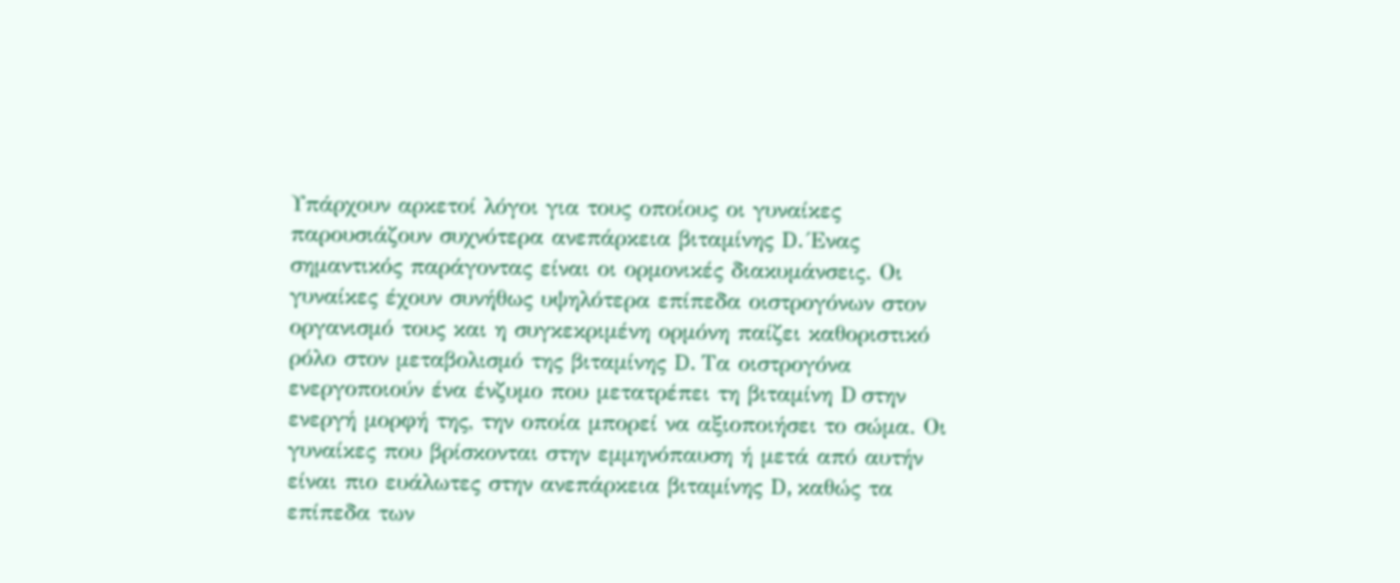Υπάρχουν αρκετοί λόγοι για τους οποίους οι γυναίκες παρουσιάζουν συχνότερα ανεπάρκεια βιταμίνης D. Ένας σημαντικός παράγοντας είναι οι ορμονικές διακυμάνσεις. Οι γυναίκες έχουν συνήθως υψηλότερα επίπεδα οιστρογόνων στον οργανισμό τους και η συγκεκριμένη ορμόνη παίζει καθοριστικό ρόλο στον μεταβολισμό της βιταμίνης D. Τα οιστρογόνα ενεργοποιούν ένα ένζυμο που μετατρέπει τη βιταμίνη D στην ενεργή μορφή της, την οποία μπορεί να αξιοποιήσει το σώμα. Οι γυναίκες που βρίσκονται στην εμμηνόπαυση ή μετά από αυτήν είναι πιο ευάλωτες στην ανεπάρκεια βιταμίνης D, καθώς τα επίπεδα των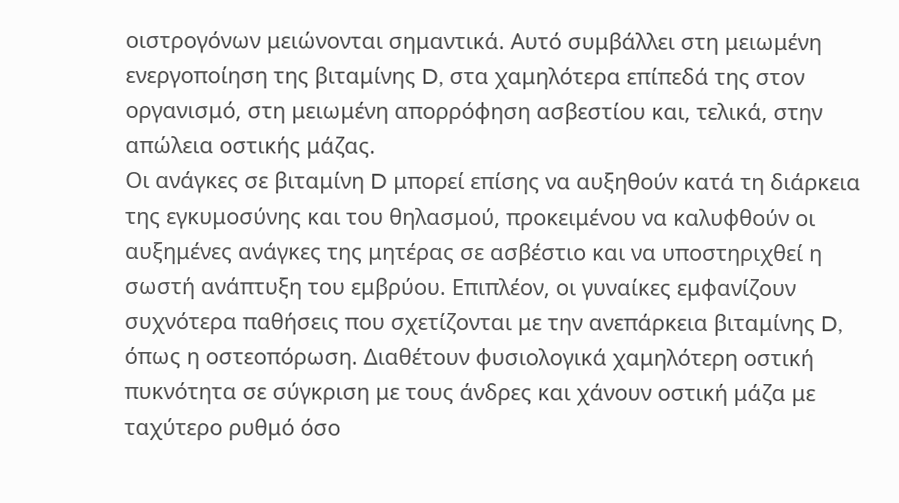οιστρογόνων μειώνονται σημαντικά. Αυτό συμβάλλει στη μειωμένη ενεργοποίηση της βιταμίνης D, στα χαμηλότερα επίπεδά της στον οργανισμό, στη μειωμένη απορρόφηση ασβεστίου και, τελικά, στην απώλεια οστικής μάζας.
Οι ανάγκες σε βιταμίνη D μπορεί επίσης να αυξηθούν κατά τη διάρκεια της εγκυμοσύνης και του θηλασμού, προκειμένου να καλυφθούν οι αυξημένες ανάγκες της μητέρας σε ασβέστιο και να υποστηριχθεί η σωστή ανάπτυξη του εμβρύου. Επιπλέον, οι γυναίκες εμφανίζουν συχνότερα παθήσεις που σχετίζονται με την ανεπάρκεια βιταμίνης D, όπως η οστεοπόρωση. Διαθέτουν φυσιολογικά χαμηλότερη οστική πυκνότητα σε σύγκριση με τους άνδρες και χάνουν οστική μάζα με ταχύτερο ρυθμό όσο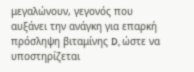μεγαλώνουν, γεγονός που αυξάνει την ανάγκη για επαρκή πρόσληψη βιταμίνης D, ώστε να υποστηρίζεται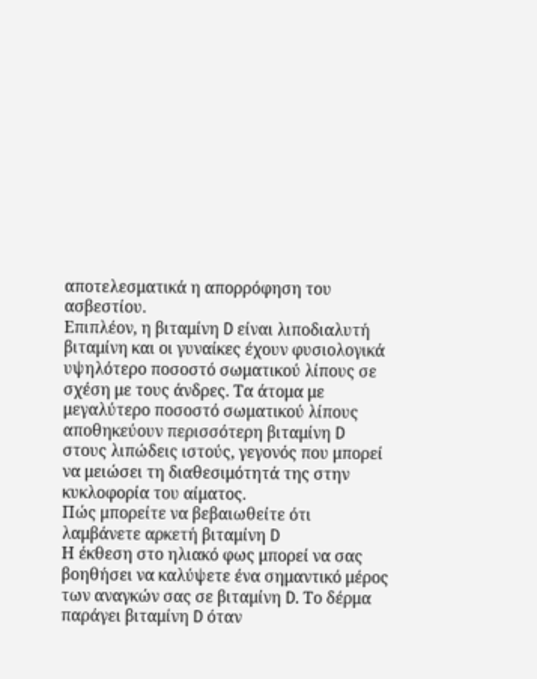αποτελεσματικά η απορρόφηση του ασβεστίου.
Επιπλέον, η βιταμίνη D είναι λιποδιαλυτή βιταμίνη και οι γυναίκες έχουν φυσιολογικά υψηλότερο ποσοστό σωματικού λίπους σε σχέση με τους άνδρες. Τα άτομα με μεγαλύτερο ποσοστό σωματικού λίπους αποθηκεύουν περισσότερη βιταμίνη D στους λιπώδεις ιστούς, γεγονός που μπορεί να μειώσει τη διαθεσιμότητά της στην κυκλοφορία του αίματος.
Πώς μπορείτε να βεβαιωθείτε ότι λαμβάνετε αρκετή βιταμίνη D
Η έκθεση στο ηλιακό φως μπορεί να σας βοηθήσει να καλύψετε ένα σημαντικό μέρος των αναγκών σας σε βιταμίνη D. Το δέρμα παράγει βιταμίνη D όταν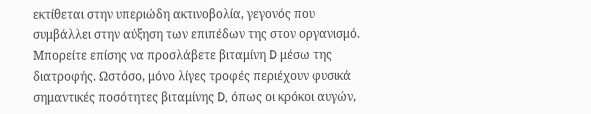εκτίθεται στην υπεριώδη ακτινοβολία, γεγονός που συμβάλλει στην αύξηση των επιπέδων της στον οργανισμό. Μπορείτε επίσης να προσλάβετε βιταμίνη D μέσω της διατροφής. Ωστόσο, μόνο λίγες τροφές περιέχουν φυσικά σημαντικές ποσότητες βιταμίνης D, όπως οι κρόκοι αυγών,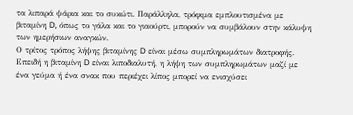τα λιπαρά ψάρια και το συκώτι. Παράλληλα, τρόφιμα εμπλουτισμένα με βιταμίνη D, όπως το γάλα και το γιαούρτι, μπορούν να συμβάλουν στην κάλυψη των ημερήσιων αναγκών.
Ο τρίτος τρόπος λήψης βιταμίνης D είναι μέσω συμπληρωμάτων διατροφής. Επειδή η βιταμίνη D είναι λιποδιαλυτή, η λήψη των συμπληρωμάτων μαζί με ένα γεύμα ή ένα σνακ που περιέχει λίπος μπορεί να ενισχύσει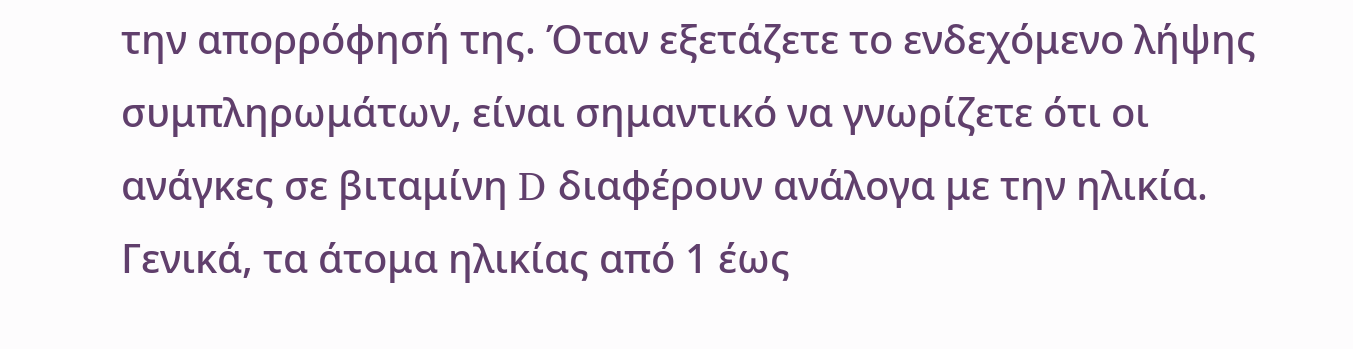την απορρόφησή της. Όταν εξετάζετε το ενδεχόμενο λήψης συμπληρωμάτων, είναι σημαντικό να γνωρίζετε ότι οι ανάγκες σε βιταμίνη D διαφέρουν ανάλογα με την ηλικία. Γενικά, τα άτομα ηλικίας από 1 έως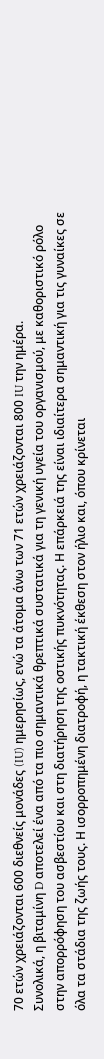70 ετών χρειάζονται 600 διεθνείς μονάδες (IU) ημερησίως, ενώ τα άτομα άνω των 71 ετών χρειάζονται 800 IU την ημέρα.
Συνολικά, η βιταμίνη D αποτελεί ένα από τα πιο σημαντικά θρεπτικά συστατικά για τη γενική υγεία του οργανισμού, με καθοριστικό ρόλο στην απορρόφηση του ασβεστίου και στη διατήρηση της οστικής πυκνότητας. Η επάρκειά της είναι ιδιαίτερα σημαντική για τις γυναίκες σε όλα τα στάδια της ζωής τους. Η ισορροπημένη διατροφή, η τακτική έκθεση στον ήλιο και, όπου κρίνεται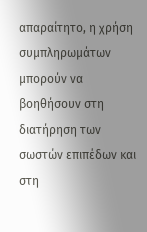απαραίτητο, η χρήση συμπληρωμάτων μπορούν να βοηθήσουν στη διατήρηση των σωστών επιπέδων και στη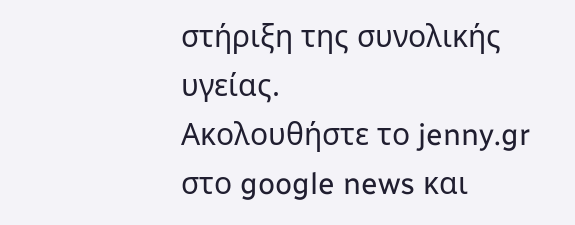στήριξη της συνολικής υγείας.
Ακολουθήστε το jenny.gr στο google news και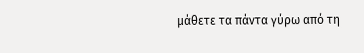μάθετε τα πάντα γύρω από τη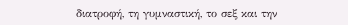διατροφή, τη γυμναστική, το σεξ και την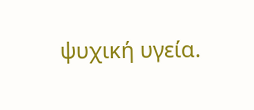ψυχική υγεία.